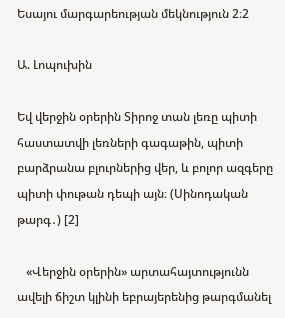Եսայու մարգարեության մեկնություն 2։2

Ա. Լոպուխին

Եվ վերջին օրերին Տիրոջ տան լեռը պիտի հաստատվի լեռների գագաթին, պիտի բարձրանա բլուրներից վեր, և բոլոր ազգերը պիտի փութան դեպի այն։ (Սինոդական թարգ․) [2]

   «Վերջին օրերին» արտահայտությունն ավելի ճիշտ կլինի եբրայերենից թարգմանել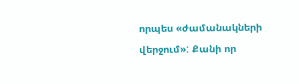որպես «ժամանակների վերջում»: Քանի որ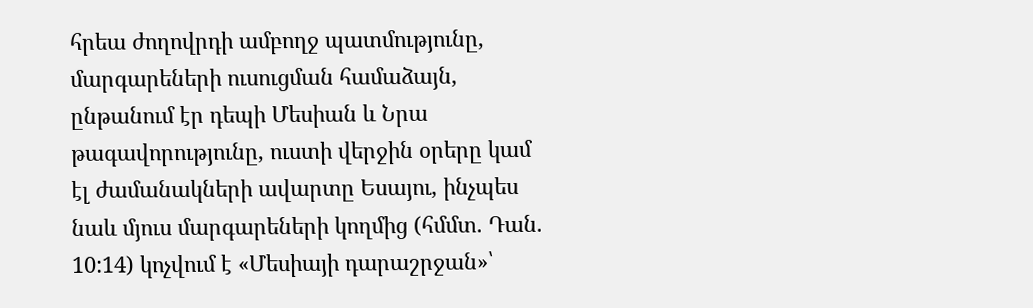հրեա ժողովրդի ամբողջ պատմությունը, մարգարեների ուսուցման համաձայն, ընթանում էր դեպի Մեսիան և Նրա թագավորությունը, ուստի վերջին օրերը կամ էլ ժամանակների ավարտը Եսայու, ինչպես նաև մյուս մարգարեների կողմից (հմմտ. Դան. 10:14) կոչվում է «Մեսիայի դարաշրջան»՝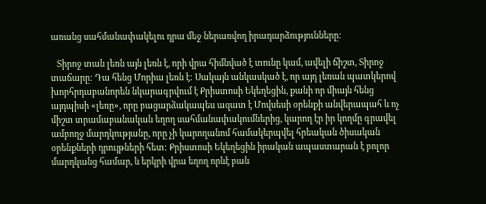առանց սահմանափակելու դրա մեջ ներառվող իրադարձությունները:

   Տիրոջ տան լեռն այն լեռն է, որի վրա հիմնված է տունը կամ, ավելի ճիշտ, Տիրոջ տաճարը: Դա հենց Մորիա լեռն է: Սակայն անկասկած է, որ այդ լեռան պատկերով խորհրդաբանորեն նկարագրվում է Քրիստոսի Եկեղեցին, քանի որ միայն հենց այդպիսի «լեռը», որը բացարձակապես ազատ է Մովսեսի օրենքի անվերապահ և ոչ միշտ տրամաբանական եղող սահմանափակումներից, կարող էր իր կողմը գրավել ամբողջ մարդկությանը, որը չի կարողանոմ համակերպվել հրեական ծիսական օրենքների դրույթների հետ: Քրիստոսի Եկեղեցին իրական ապաստարան է բոլոր մարդկանց համար, և երկրի վրա եղող որևէ բան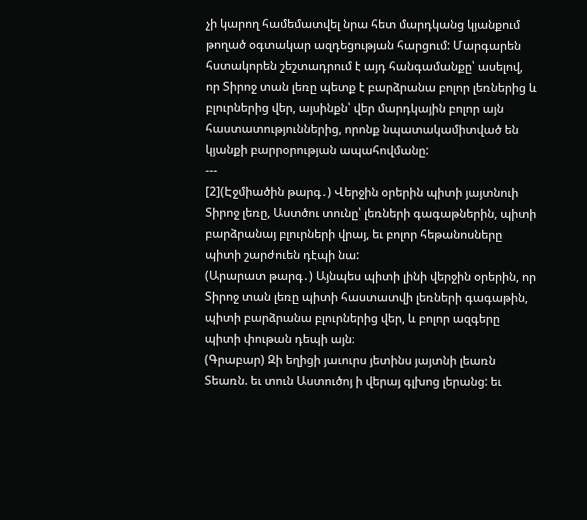չի կարող համեմատվել նրա հետ մարդկանց կյանքում թողած օգտակար ազդեցության հարցում: Մարգարեն հստակորեն շեշտադրում է այդ հանգամանքը՝ ասելով, որ Տիրոջ տան լեռը պետք է բարձրանա բոլոր լեռներից և բլուրներից վեր, այսինքն՝ վեր մարդկային բոլոր այն հաստատություններից, որոնք նպատակամիտված են կյանքի բարրօրության ապահովմանը:
---
[2](Էջմիածին թարգ․) Վերջին օրերին պիտի յայտնուի Տիրոջ լեռը, Աստծու տունը՝ լեռների գագաթներին, պիտի բարձրանայ բլուրների վրայ, եւ բոլոր հեթանոսները պիտի շարժուեն դէպի նա:
(Արարատ թարգ․) Այնպես պիտի լինի վերջին օրերին, որ Տիրոջ տան լեռը պիտի հաստատվի լեռների գագաթին, պիտի բարձրանա բլուրներից վեր, և բոլոր ազգերը պիտի փութան դեպի այն։
(Գրաբար) Զի եղիցի յաւուրս յետինս յայտնի լեառն Տեառն. եւ տուն Աստուծոյ ի վերայ գլխոց լերանց: եւ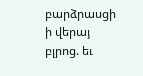բարձրասցի ի վերայ բլրոց. եւ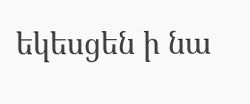եկեսցեն ի նա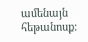ամենայն հեթանոսք: